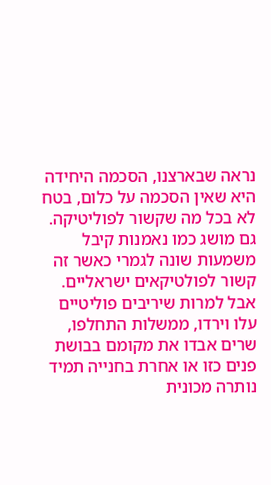נראה שבארצנו, הסכמה היחידה היא שאין הסכמה על כלום, בטח לא בכל מה שקשור לפוליטיקה. גם מושג כמו נאמנות קיבל משמעות שונה לגמרי כאשר זה קשור לפולטיקאים ישראליים. אבל למרות שיריבים פוליטיים עלו וירדו, ממשלות התחלפו, שרים אבדו את מקומם בבושת פנים כזו או אחרת בחנייה תמיד נותרה מכונית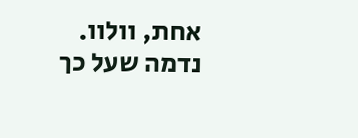אחת, וולוו. נדמה שעל כך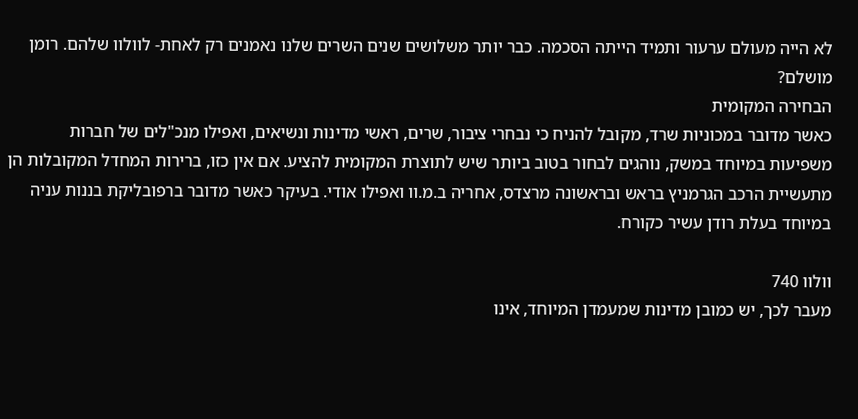לא הייה מעולם ערעור ותמיד הייתה הסכמה. כבר יותר משלושים שנים השרים שלנו נאמנים רק לאחת- לוולוו שלהם. רומן מושלם?
הבחירה המקומית
כאשר מדובר במכוניות שרד, מקובל להניח כי נבחרי ציבור, שרים, ראשי מדינות ונשיאים, ואפילו מנכ"לים של חברות משפיעות במיוחד במשק, נוהגים לבחור בטוב ביותר שיש לתוצרת המקומית להציע. אם אין כזו, ברירות המחדל המקובלות הן מתעשיית הרכב הגרמניץ בראש ובראשונה מרצדס, אחריה ב.מ.וו ואפילו אודי. בעיקר כאשר מדובר ברפובליקת בננות עניה במיוחד בעלת רודן עשיר כקורח.

וולוו 740
מעבר לכך, יש כמובן מדינות שמעמדן המיוחד, אינו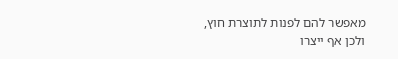מאפשר להם לפנות לתוצרת חוץ, ולכן אף ייצרו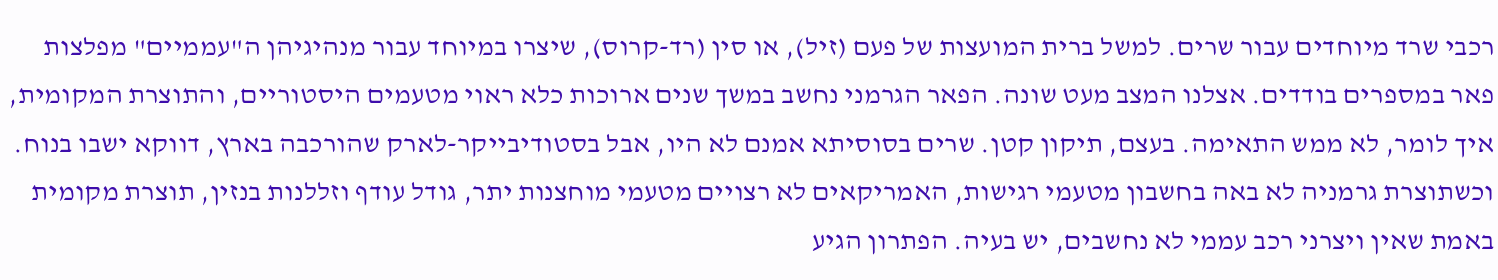רכבי שרד מיוחדים עבור שרים. למשל ברית המועצות של פעם (זיל), או סין (רד-קרוס), שיצרו במיוחד עבור מנהיגיהן ה"עממיים" מפלצות פאר במספרים בודדים. אצלנו המצב מעט שונה. הפאר הגרמני נחשב במשך שנים ארוכות כלא ראוי מטעמים היסטוריים, והתוצרת המקומית, איך לומר, לא ממש התאימה. בעצם, תיקון קטן. שרים בסוסיתא אמנם לא היו, אבל בסטודיבייקר-לארק שהורכבה בארץ, דווקא ישבו בנוח.
וכשתוצרת גרמניה לא באה בחשבון מטעמי רגישות, האמריקאים לא רצויים מטעמי מוחצנות יתר, גודל עודף וזללנות בנזין, תוצרת מקומית באמת שאין ויצרני רכב עממי לא נחשבים, יש בעיה. הפתרון הגיע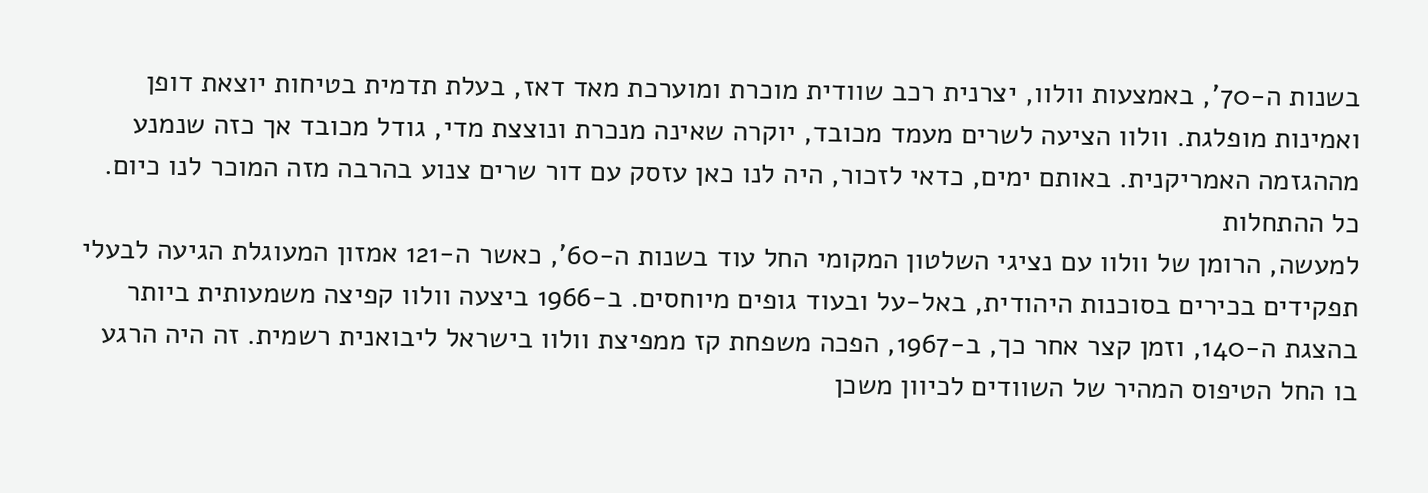בשנות ה-70', באמצעות וולוו, יצרנית רכב שוודית מוכרת ומוערכת מאד דאז, בעלת תדמית בטיחות יוצאת דופן ואמינות מופלגת. וולוו הציעה לשרים מעמד מכובד, יוקרה שאינה מנכרת ונוצצת מדי, גודל מכובד אך כזה שנמנע מההגזמה האמריקנית. באותם ימים, כדאי לזכור, היה לנו כאן עזסק עם דור שרים צנוע בהרבה מזה המוכר לנו כיום.
כל ההתחלות
למעשה, הרומן של וולוו עם נציגי השלטון המקומי החל עוד בשנות ה-60', כאשר ה-121 אמזון המעוגלת הגיעה לבעלי תפקידים בכירים בסוכנות היהודית, באל-על ובעוד גופים מיוחסים. ב-1966 ביצעה וולוו קפיצה משמעותית ביותר בהצגת ה-140, וזמן קצר אחר כך, ב-1967, הפכה משפחת קז ממפיצת וולוו בישראל ליבואנית רשמית. זה היה הרגע בו החל הטיפוס המהיר של השוודים לכיוון משכן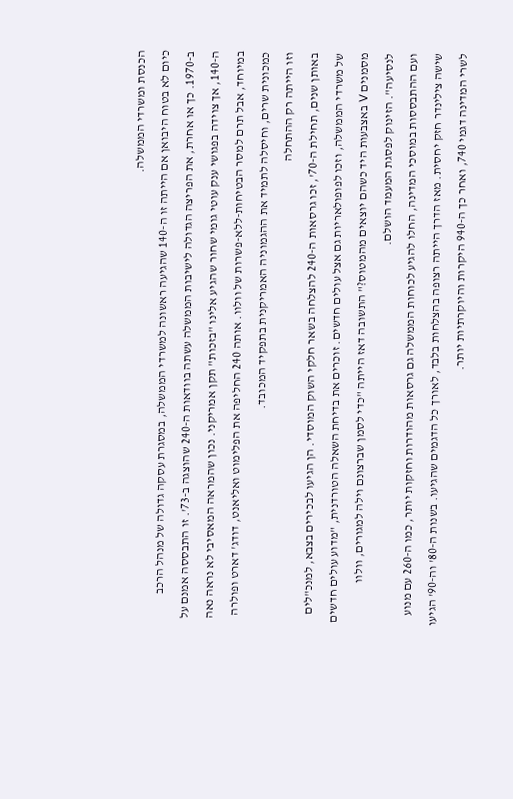הכנסת ומשרדי הממשלה.
כיום לא בטוח היבואן אם הייתה זו ה-140 שהגיעה ראשונה למשרדי הממשלה, במסגרת עסקה גדולה של מנהל הרכב ב-1970. כך או אחרת, את הפריצה הגדולה לישיבות הממשלה עשתה בוודאות ה-240 שהוצגה ב-73'. זו התבססה אמנם על ה-140, אך צוידה בפגושי ענק עוטי גומי שחור שהגיע אלינו "בזכות" תקן אמריקני. נכון שהמראה המאסיבי לא נראה נאה במיוחד, אבל תרם למסר הבטיחות-ללא-פשרות של וולוו. אותה 240 החליפה את הפלימוט ואליאנט, דודג' דארט ופולרה כמכונית שרים, וחיסלה לתמיד את ההגמוניה האמריקנית בתפקיד המכובד.
וזו הייתה רק ההתחלה
באותן שנים, תחילת ה-70', זכו גרסאות ה-240 להצלחה בשאר חלקי השוק המוסדי. הן הגיעו לבכירים בצבא, למנכ"לים של משרדי הממשלה, וזכו לפופולאריות גם אצל עולים חדשים. זוכרים את בדיחת השאלה הטורדנית, "מדוע עולים חדשים מסמנים V באצבעות היד כשהם יוצאים מהמטוס?" התשובה דאז הייתה "כדי לסמן שברצונם וילה למגורים, וולוו לנסיעה". הזינוק לפסגת המעמד הושלם.
ועם ההתבססות במוסכי המדינה, החלו להגיע לכוחות הממשלה גם גרסאות מהודרות וחזקות יותר, כמו ה-260 עם מנוע שישה צילינדר חזק יחסית. מאז הדרך הייתה רצופה בהצלחות בלבד, לאורך כל הדגמים שהגיעו. בשנות ה-80' וה-90' הגיעו לשרי המדינה דגמי 740, ואחר כך ה-940 היקרות והיוקרתיות יותר.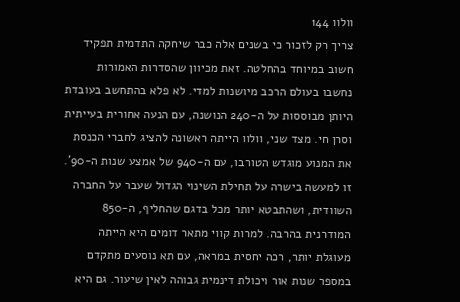וולוו 144
צריך רק לזכור כי בשנים אלה כבר שיחקה התדמית תפקיד חשוב במיוחד בהחלטה. זאת מכיוון שהסדרות האמורות נחשבו בעולם הרכב מיושנות למדי. לא פלא בהתחשב בעובדת היותן מבוססות על ה-240 הנושנה, עם הנעה אחורית בעייתית וסרן חי. מצד שני, וולוו הייתה ראשונה להציג לחברי הכנסת את המנוע מוגדש הטורבו, עם ה-940 של אמצע שנות ה-90'.
זו למעשה בישרה על תחילת השינוי הגדול שעבר על החברה השוודית, ושהתבטא יותר מכל בדגם שהחליף, ה-850 המודרנית בהרבה. למרות קווי מתאר דומים היא הייתה מעוגלת יותר, רכה יחסית במראה, עם תא נוסעים מתקדם במספר שנות אור ויכולת דינמית גבוהה לאין שיעור. גם היא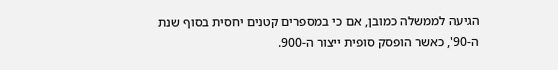הגיעה לממשלה כמובן, אם כי במספרים קטנים יחסית בסוף שנת ה-90', כאשר הופסק סופית ייצור ה-900.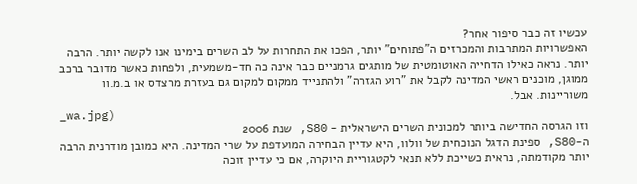עכשיו זה כבר סיפור אחר?
האפשרויות המתרבות והמכרזים ה"פתוחים" יותר, הפכו את התחרות על לב השרים בימינו אנו לקשה יותר. הרבה יותר. נראה כאילו הדחייה האוטומטית של מותגים גרמניים כבר אינה כה חד-משמעית, ולפחות כאשר מדובר ברכב ממוגן, מוכנים ראשי המדינה לקבל את "רוע הגזרה" ולהתנייד ממקום למקום גם בעזרת מרצדס או ב.מ.וו משוריינות. אבל.
_wa.jpg)
וזו הגרסה החדישה ביותר למכונית השרים הישראלית - S80, שנת 2006
ה-S80, ספינת הדגל הנוכחית של וולוו, היא עדיין הבחירה המועדפת על שרי המדינה. היא כמובן מודרנית הרבה יותר מקודמתה, נראית כשייכת ללא תנאי לקטגוריית היוקרה, אם כי עדיין זוכה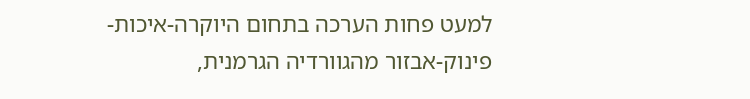למעט פחות הערכה בתחום היוקרה-איכות-פינוק-אבזור מהגוורדיה הגרמנית,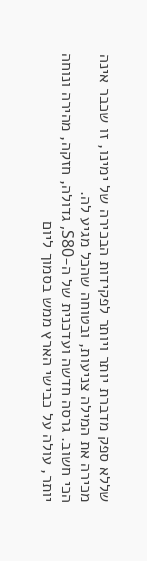שללא ספק מדברת יותר ויותר לפקידות הבכירה של ימינו, זו שכבר אינה מכירה את המילה צניעות, ובטוחה שהכל מגיע לה.
הכי חשוב. גרסה חדשה ועדכנית של ה-S80, גדולה, חזקה, מהירה ונוחה יותר, עולה על כבישי הארץ ממש בסמוך ליום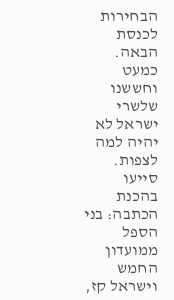הבחירות לכנסת הבאה. כמעט וחששנו שלשרי ישראל לא יהיה למה לצפות.
סייעו בהכנת הכתבה: בני הספל ממועדון החמש וישראל קז,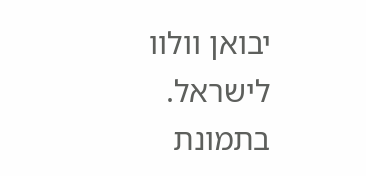יבואן וולוו לישראל. בתמונת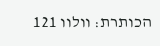הכותרת: וולוו 121